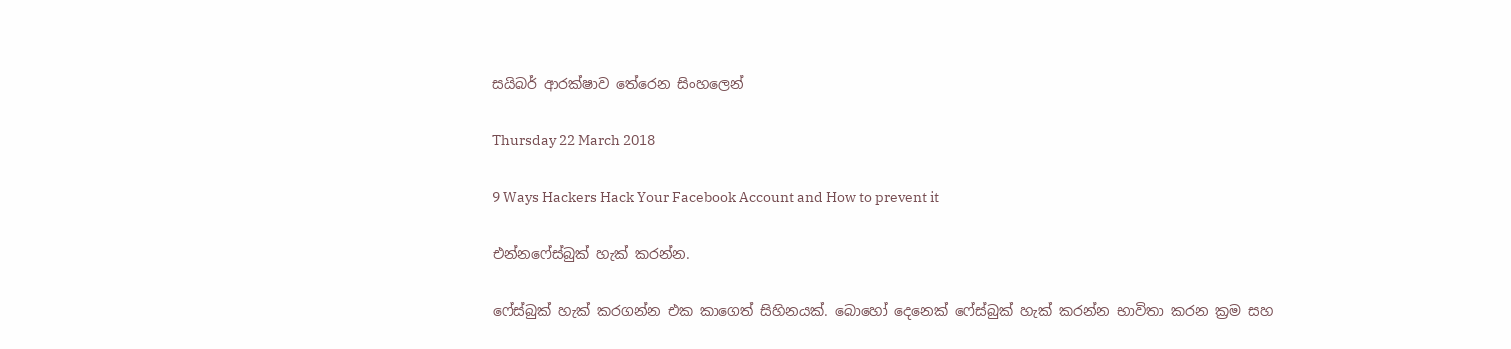සයිබර් ආරක්ෂාව තේරෙන සිංහලෙන්

Thursday 22 March 2018

9 Ways Hackers Hack Your Facebook Account and How to prevent it

එන්නෆේස්බුක් හැක් කරන්න.

ෆේස්බුක් හැක් කරගන්න එක කාගෙත් සිහිනයක්. බොහෝ දෙනෙක් ෆේස්බුක් හැක් කරන්න භාවිතා කරන ක්‍රම සහ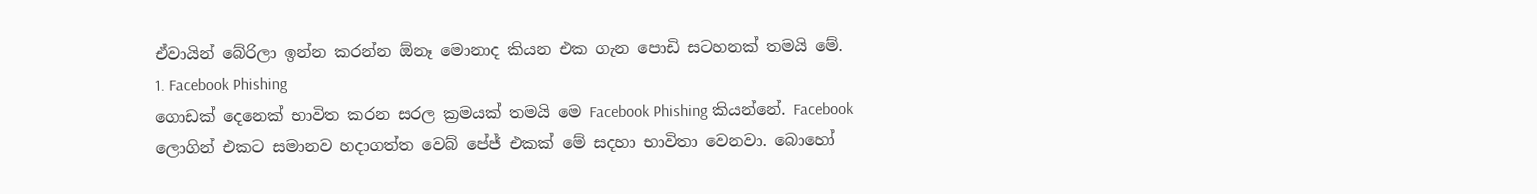ඒවායින් බේරිලා ඉන්න කරන්න ඕනෑ මොනාද කියන එක ගැන පොඩි සටහනක් තමයි මේ.
1. Facebook Phishing
ගොඩක් දෙනෙක් භාවිත කරන සරල ක්‍රමයක් තමයි මෙ Facebook Phishing කියන්නේ. Facebook ලොගින් එකට සමානව හදාගත්ත වෙබ් පේජ් එකක් මේ සදහා භාවිතා වෙනවා. බොහෝ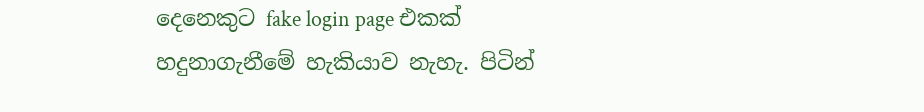දෙනෙකුට fake login page එකක් හදුනාගැනීමේ හැකියාව නැහැ. පිටින්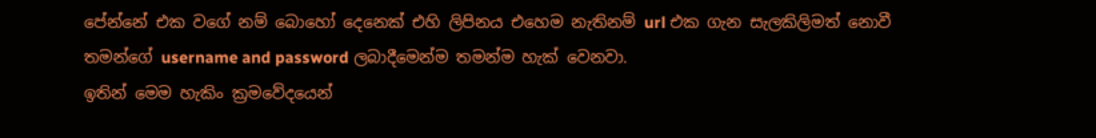පේන්නේ එක වගේ නම් බොහෝ දෙනෙක් එහි ලිපිනය එහෙම නැතිනම් url එක ගැන සැලකිලිමත් නොවී තමන්ගේ username and password ලබාදීමෙන්ම තමන්ම හැක් වෙනවා.
ඉතින් මෙම හැකිං ක්‍රමවේදයෙන්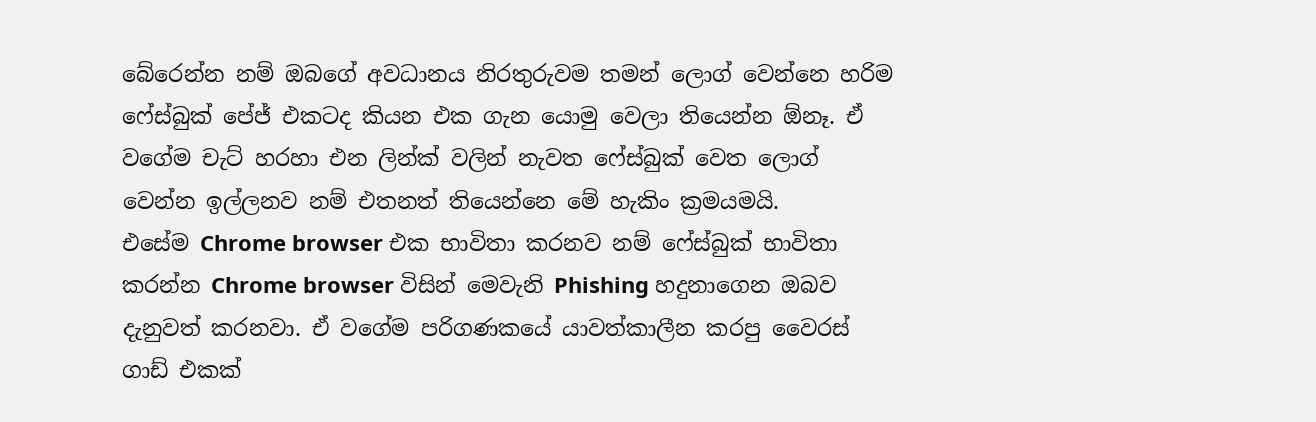බේරෙන්න නම් ඔබගේ අවධානය නිරතුරුවම තමන් ලොග් වෙන්නෙ හරිම ෆේස්බුක් පේජ් එකටද කියන එක ගැන යොමු වෙලා තියෙන්න ඕනෑ. ඒ වගේම චැට් හරහා එන ලින්ක් වලින් නැවත ෆේස්බුක් වෙත ලොග් වෙන්න ඉල්ලනව නම් එතනත් තියෙන්නෙ මේ හැකිං ක්‍රමයමයි.
එසේම Chrome browser එක භාවිතා කරනව නම් ෆේස්බුක් භාවිතා කරන්න Chrome browser විසින් මෙවැනි Phishing හදුනාගෙන ඔබව දැනුවත් කරනවා. ඒ වගේම පරිගණකයේ යාවත්කාලීන කරපු වෛරස් ගාඩ් එකක්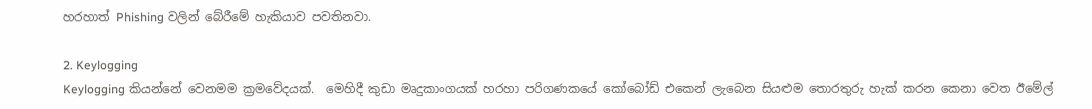හරහාත් Phishing වලින් බේරීමේ හැකියාව පවතිනවා.

2. Keylogging
Keylogging කියන්නේ වෙනමම ක්‍රමවේදයක්.  මෙහිදී කුඩා මෘදුකාංගයක් හරහා පරිගණකයේ කෝබෝඩ් එකෙන් ලැබෙන සියළුම තොරතුරු හැක් කරන කෙනා වෙත ඊමේල්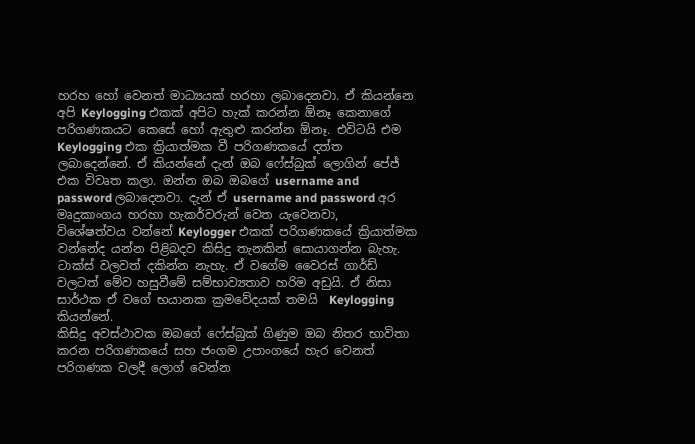හරහ හෝ වෙනත් මාධ්‍යයක් හරහා ලබාදෙනවා. ඒ කියන්නෙ අපි Keylogging එකක් අපිට හැක් කරන්න ඕනෑ කෙනාගේ පරිගණකයට කෙසේ හෝ ඇතුළු කරන්න ඕනෑ. එවිටයි එම Keylogging එක ක්‍රියාත්මක වී පරිගණකයේ දත්ත ලබාදෙන්නේ. ඒ කියන්නේ දැන් ඔබ ෆේස්බුක් ලොගින් පේජ් එක විවෘත කලා. ඔන්න ඔබ ඔබගේ username and password ලබාදෙනවා. දැන් ඒ username and password අර මෘදුකාංගය හරහා හැකර්වරුන් වෙත යැවෙනවා,
විශේෂත්වය වන්නේ Keylogger එකක් පරිගණකයේ ක්‍රියාත්මක වන්නේද යන්න පිළිබදව කිසිදු තැනකින් සොයාගන්න බැහැ. ටාක්ස් වලවත් දකින්න නැහැ. ඒ වගේම වෛරස් ගාර්ඩ් වලටත් මේව හසුවීමේ සම්භාව්‍යතාව හරිම අඩුයි. ඒ නිසා සාර්ථක ඒ වගේ භයානක ක්‍රමවේදයක් තමයි  Keylogging  කියන්නේ.
කිසිදු අවස්ථාවක ඔබගේ ෆේස්බුක් ගිණුම ඔබ නිතර භාවිතා කරන පරිගණකයේ සහ ජංගම උපාංගයේ හැර වෙනත් පරිගණක වලදී ලොග් වෙන්න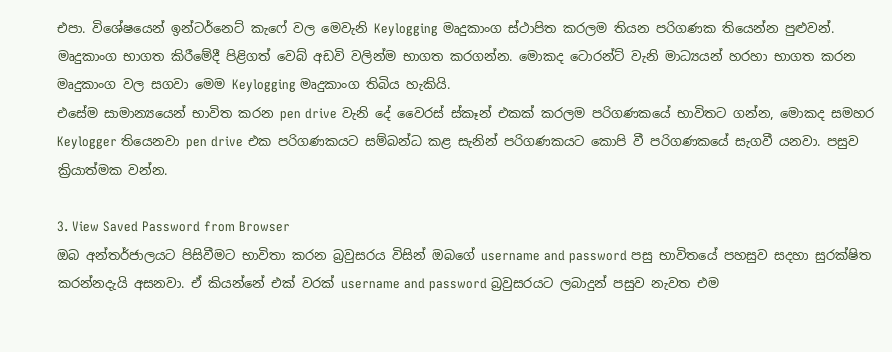එපා. විශේෂයෙන් ඉන්ටර්නෙට් කැෆේ වල මෙවැනි Keylogging මෘදුකාංග ස්ථාපිත කරලම තියන පරිගණක තියෙන්න පුළුවන්.  මෘදුකාංග භාගත කිරීමේදී පිළිගත් වෙබ් අඩවි වලින්ම භාගත කරගන්න. මොකද ටොරන්ට් වැනි මාධ්‍යයන් හරහා භාගත කරන මෘදුකාංග වල සගවා මෙම Keylogging මෘදුකාංග තිබිය හැකියි.
එසේම සාමාන්‍යයෙන් භාවිත කරන pen drive වැනි දේ වෛරස් ස්කෑන් එකක් කරලම පරිගණකයේ භාවිතට ගන්න, මොකද සමහර Keylogger තියෙනවා pen drive එක පරිගණකයට සම්බන්ධ කළ සැනින් පරිගණකයට කොපි වී පරිගණකයේ සැගවී යනවා. පසුව ක්‍රියාත්මක වන්න.

3. View Saved Password from Browser
ඔබ අන්තර්ජාලයට පිසිවීමට භාවිතා කරන බ්‍රවුසරය විසින් ඔබගේ username and password පසු භාවිතයේ පහසුව සදහා සුරක්ෂිත කරන්නදැයි අසනවා. ඒ කියන්නේ එක් වරක් username and password බ්‍රවුසරයට ලබාදුන් පසුව නැවත එම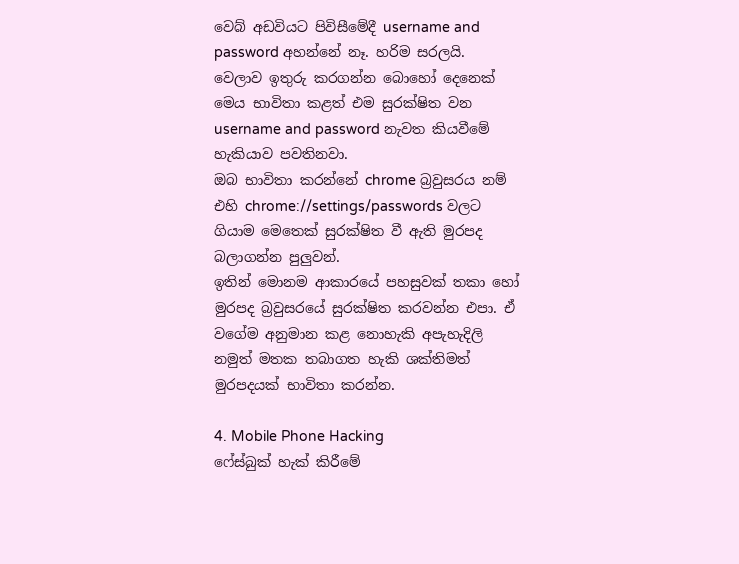වෙබ් අඩවියට පිවිසීමේදී username and password අහන්නේ නෑ. හරිම සරලයි. වෙලාව ඉතුරු කරගන්න බොහෝ දෙනෙක් මෙය භාවිතා කළත් එම සුරක්ෂිත වන username and password නැවත කියවීමේ හැකියාව පවතිනවා.
ඔබ භාවිතා කරන්නේ chrome බ්‍රවුසරය නම් එහි chrome://settings/passwords වලට ගියාම මෙතෙක් සුරක්ෂිත වී ඇති මුරපද බලාගන්න පුලුවන්.
ඉතින් මොනම ආකාරයේ පහසුවක් තකා හෝ මුරපද බ්‍රවුසරයේ සුරක්ෂිත කරවන්න එපා. ඒ වගේම අනුමාන කළ නොහැකි අපැහැදිලි නමුත් මතක තබාගත හැකි ශක්තිමත් මුරපදයක් භාවිතා කරන්න.

4. Mobile Phone Hacking
ෆේස්බුක් හැක් කිරීමේ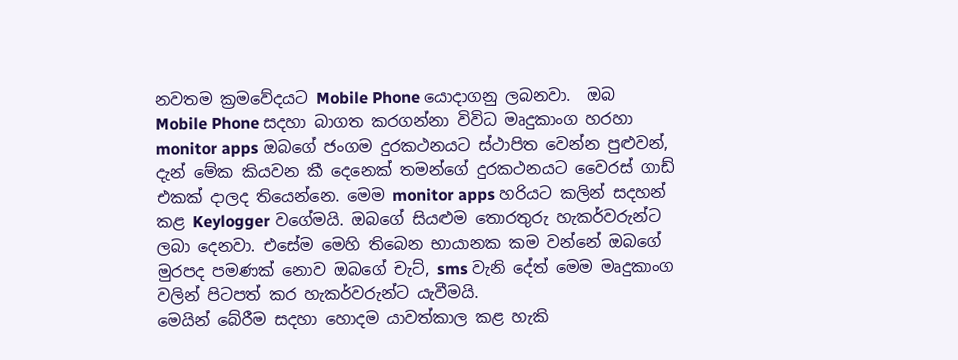නවතම ක්‍රමවේදයට Mobile Phone යොදාගනු ලබනවා.  ඔබ Mobile Phone සදහා බාගත කරගන්නා විවිධ මෘදුකාංග හරහා monitor apps ඔබගේ ජංගම දුරකථනයට ස්ථාපිත වෙන්න පුළුවන්, දැන් මේක කියවන කී දෙනෙක් තමන්ගේ දුරකථනයට වෛරස් ගාඩ් එකක් දාලද තියෙන්නෙ. මෙම monitor apps හරියට කලින් සදහන් කළ Keylogger වගේමයි. ඔබගේ සියළුම තොරතුරු හැකර්වරුන්ට ලබා දෙනවා. එසේම මෙහි තිබෙන භායානක කම වන්නේ ඔබගේ මුරපද පමණක් නොව ඔබගේ චැට්, sms වැනි දේත් මෙම මෘදුකාංග වලින් පිටපත් කර හැකර්වරුන්ට යැවීමයි.
මෙයින් බේරීම සදහා හොදම යාවත්කාල කළ හැකි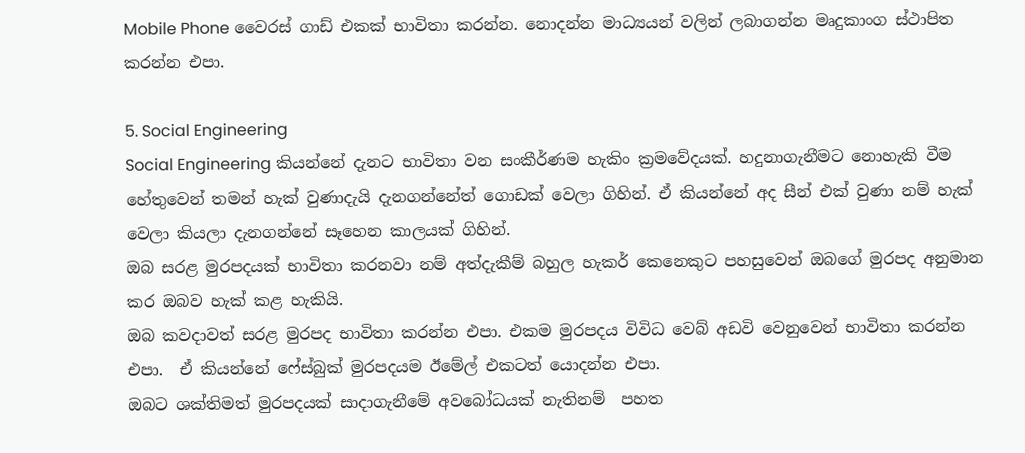Mobile Phone වෛරස් ගාඩ් එකක් භාවිතා කරන්න. නොදන්න මාධ්‍යයන් වලින් ලබාගන්න මෘදුකාංග ස්ථාපිත කරන්න එපා.

5. Social Engineering
Social Engineering කියන්නේ දැනට භාවිතා වන සංකීර්ණම හැකිං ක්‍රමවේදයක්. හදුනාගැනීමට නොහැකි වීම හේතුවෙන් තමන් හැක් වුණාදැයි දැනගන්නේත් ගොඩක් වෙලා ගිහින්. ඒ කියන්නේ අද සීන් එක් වුණා නම් හැක් වෙලා කියලා දැනගන්නේ සෑහෙන කාලයක් ගිහින්.
ඔබ සරළ මුරපදයක් භාවිතා කරනවා නම් අත්දැකීම් බහුල හැකර් කෙනෙකුට පහසුවෙන් ඔබගේ මුරපද අනුමාන කර ඔබව හැක් කළ හැකියි.
ඔබ කවදාවත් සරළ මුරපද භාවිතා කරන්න එපා. එකම මුරපදය විවිධ වෙබ් අඩවි වෙනුවෙන් භාවිතා කරන්න එපා.  ඒ කියන්නේ ෆේස්බුක් මුරපදයම ඊමේල් එකටත් යොදන්න එපා.
ඔබට ශක්තිමත් මුරපදයක් සාදාගැනීමේ අවබෝධයක් නැතිනම්  පහත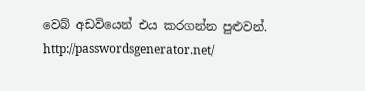වෙබ් අඩවියෙන් එය කරගන්න පුළුවන්.
http://passwordsgenerator.net/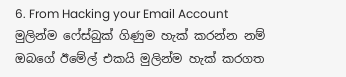6. From Hacking your Email Account
මුලින්ම ෆේස්බුක් ගිණුම හැක් කරන්න නම් ඔබගේ ඊමේල් එකයි මුලින්ම හැක් කරගත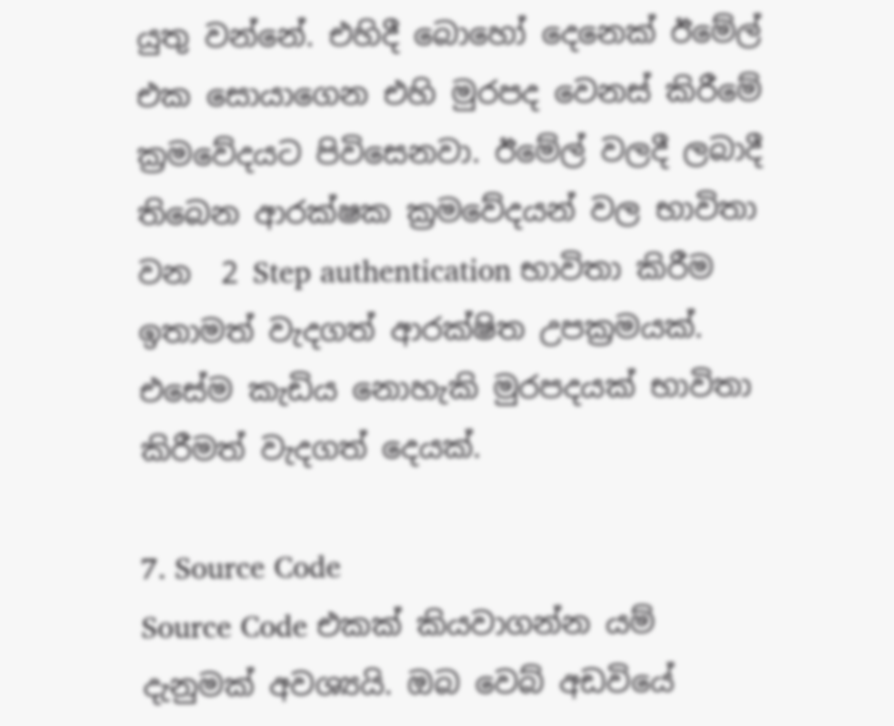යුතු වන්නේ. එහිදී බොහෝ දෙනෙක් ඊමේල් එක සොයාගෙන එහි මුරපද වෙනස් කිරීමේ ක්‍රමවේදයට පිවිසෙනවා. ඊමේල් වලදී ලබාදී තිබෙන ආරක්ෂක ක්‍රමවේදයන් වල භාවිතා වන  2 Step authentication භාවිතා කිරීම ඉතාමත් වැදගත් ආරක්ෂිත උපක්‍රමයක්. එසේම කැඩිය නොහැකි මුරපදයක් භාවිතා කිරීමත් වැදගත් දෙයක්.

7. Source Code
Source Code එකක් කියවාගන්න යම් දැනුමක් අවශ්‍යයි. ඔබ වෙබ් අඩවියේ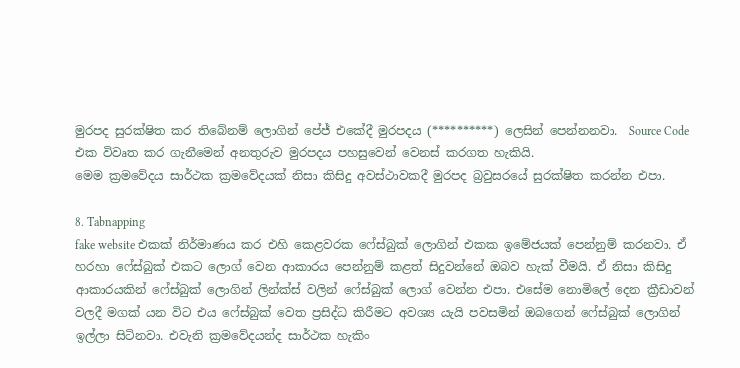මුරපද සුරක්ෂිත කර තිබේනම් ලොගින් පේජ් එකේදී මුරපදය (**********) ලෙසින් පෙන්නනවා.  Source Code එක විවෘත කර ගැනීමෙන් අනතුරුව මුරපදය පහසුවෙන් වෙනස් කරගත හැකියි.
මෙම ක්‍රමවේදය සාර්ථක ක්‍රමවේදයක් නිසා කිසිදු අවස්ථාවකදී මුරපද බ්‍රවුසරයේ සුරක්ෂිත කරන්න එපා.

8. Tabnapping
fake website එකක් නිර්මාණය කර එහි කෙළවරක ෆේස්බුක් ලොගින් එකක ඉමේජයක් පෙන්නුම් කරනවා. ඒ හරහා ෆේස්බුක් එකට ලොග් වෙන ආකාරය පෙන්නුම් කළත් සිදුවන්නේ ඔබව හැක් වීමයි. ඒ නිසා කිසිදු ආකාරයකින් ෆේස්බුක් ලොගින් ලින්ක්ස් වලින් ෆේස්බුක් ලොග් වෙන්න එපා. එසේම නොමිලේ දෙන ක්‍රීඩාවන් වලදී මගක් යන විට එය ෆේස්බුක් වෙත ප්‍රසිද්ධ කිරීමට අවශ්‍ය යැයි පවසමින් ඔබගෙන් ෆේස්බුක් ලොගින් ඉල්ලා සිටිනවා. එවැනි ක්‍රමවේදයන්ද සාර්ථක හැකිං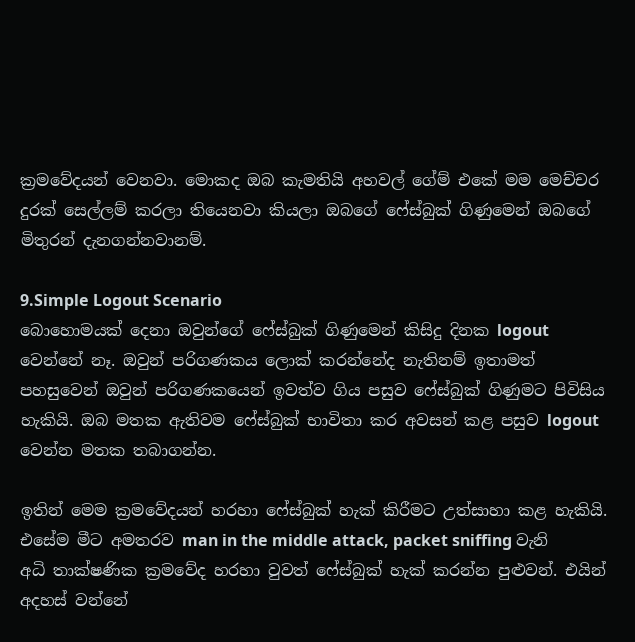ක්‍රමවේදයන් වෙනවා. මොකද ඔබ කැමතියි අහවල් ගේම් එකේ මම මෙච්චර දුරක් සෙල්ලම් කරලා තියෙනවා කියලා ඔබගේ ෆේස්බුක් ගිණුමෙන් ඔබගේ මිතුරන් දැනගන්නවානම්.

9.Simple Logout Scenario
බොහොමයක් දෙනා ඔවුන්ගේ ෆේස්බුක් ගිණුමෙන් කිසිදු දිනක logout වෙන්නේ නෑ. ඔවුන් පරිගණකය ලොක් කරන්නේද නැතිනම් ඉතාමත් පහසුවෙන් ඔවුන් පරිගණකයෙන් ඉවත්ව ගිය පසුව ෆේස්බුක් ගිණුමට පිවිසිය හැකියි. ඔබ මතක ඇතිවම ෆේස්බුක් භාවිතා කර අවසන් කළ පසුව logout වෙන්න මතක තබාගන්න.

ඉතින් මෙම ක්‍රමවේදයන් හරහා ෆේස්බුක් හැක් කිරීමට උත්සාහා කළ හැකියි. එසේම මීට අමතරව man in the middle attack, packet sniffing වැනි අධි තාක්ෂණික ක්‍රමවේද හරහා වුවත් ෆේස්බුක් හැක් කරන්න පුළුවන්. එයින් අදහස් වන්නේ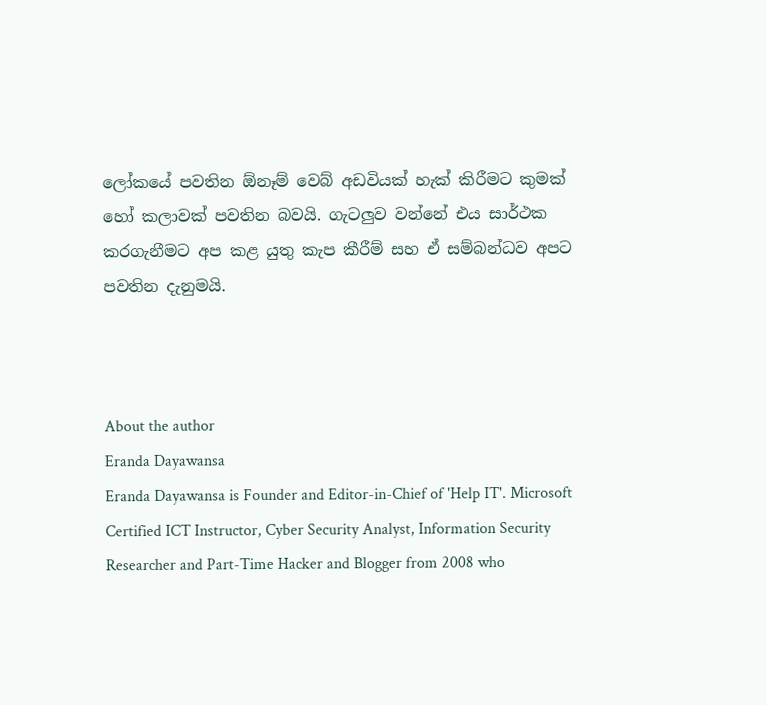ලෝකයේ පවතින ඕනෑම් වෙබ් අඩවියක් හැක් කිරීමට කුමක් හෝ කලාවක් පවතින බවයි. ගැටලුව වන්නේ එය සාර්ථක කරගැනීමට අප කළ යුතු කැප කීරීම් සහ ඒ සම්බන්ධව අපට පවතින දැනුමයි.



About the author
Eranda Dayawansa
Eranda Dayawansa is Founder and Editor-in-Chief of 'Help IT'. Microsoft Certified ICT Instructor, Cyber Security Analyst, Information Security Researcher and Part-Time Hacker and Blogger from 2008 who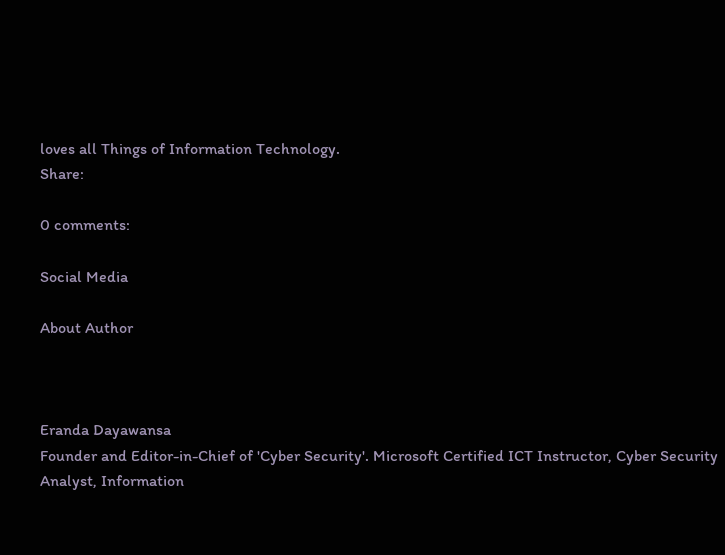loves all Things of Information Technology.
Share:

0 comments:

Social Media

About Author



Eranda Dayawansa
Founder and Editor-in-Chief of 'Cyber Security'. Microsoft Certified ICT Instructor, Cyber Security Analyst, Information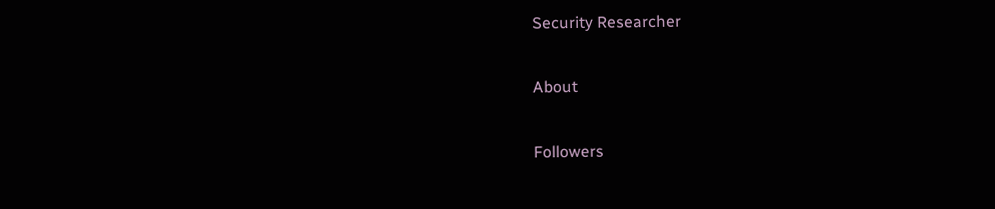Security Researcher

About

Followers